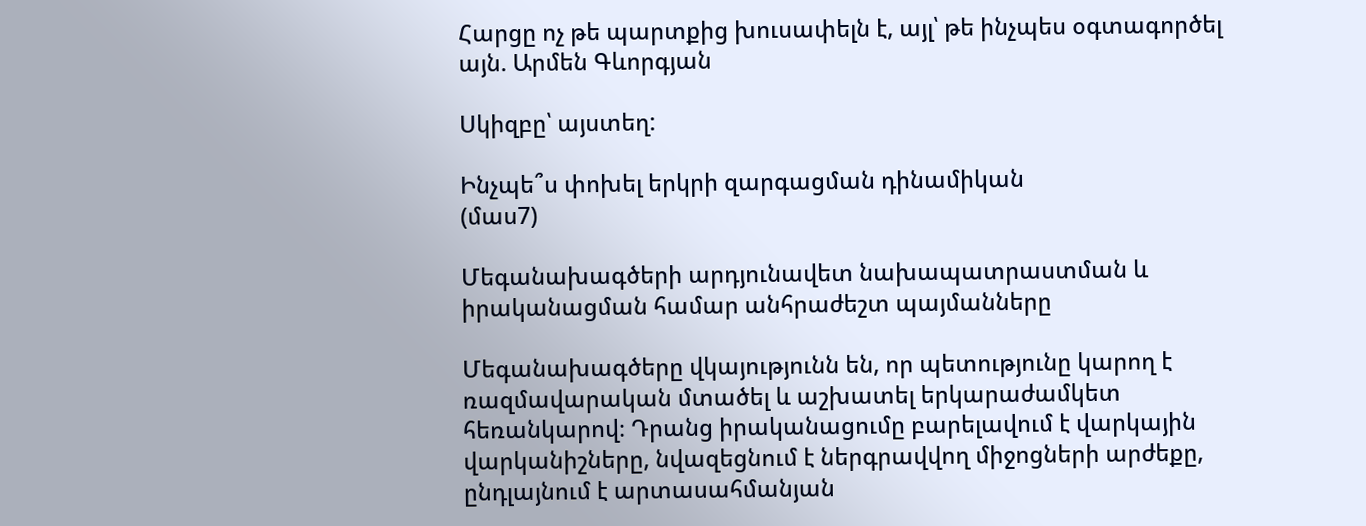Հարցը ոչ թե պարտքից խուսափելն է, այլ՝ թե ինչպես օգտագործել այն. Արմեն Գևորգյան

Սկիզբը՝ այստեղ:

Ինչպե՞ս փոխել երկրի զարգացման դինամիկան
(մաս7)

Մեգանախագծերի արդյունավետ նախապատրաստման և իրականացման համար անհրաժեշտ պայմանները

Մեգանախագծերը վկայությունն են, որ պետությունը կարող է ռազմավարական մտածել և աշխատել երկարաժամկետ հեռանկարով։ Դրանց իրականացումը բարելավում է վարկային վարկանիշները, նվազեցնում է ներգրավվող միջոցների արժեքը, ընդլայնում է արտասահմանյան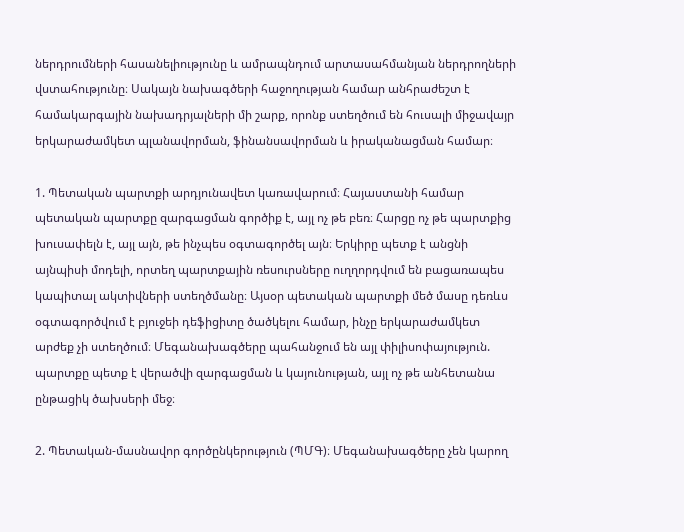ներդրումների հասանելիությունը և ամրապնդում արտասահմանյան ներդրողների վստահությունը։ Սակայն նախագծերի հաջողության համար անհրաժեշտ է համակարգային նախադրյալների մի շարք, որոնք ստեղծում են հուսալի միջավայր երկարաժամկետ պլանավորման, ֆինանսավորման և իրականացման համար։

1. Պետական պարտքի արդյունավետ կառավարում։ Հայաստանի համար պետական պարտքը զարգացման գործիք է, այլ ոչ թե բեռ։ Հարցը ոչ թե պարտքից խուսափելն է, այլ այն, թե ինչպես օգտագործել այն։ Երկիրը պետք է անցնի այնպիսի մոդելի, որտեղ պարտքային ռեսուրսները ուղղորդվում են բացառապես կապիտալ ակտիվների ստեղծմանը։ Այսօր պետական պարտքի մեծ մասը դեռևս օգտագործվում է բյուջեի դեֆիցիտը ծածկելու համար, ինչը երկարաժամկետ արժեք չի ստեղծում։ Մեգանախագծերը պահանջում են այլ փիլիսոփայություն. պարտքը պետք է վերածվի զարգացման և կայունության, այլ ոչ թե անհետանա ընթացիկ ծախսերի մեջ։

2. Պետական-մասնավոր գործընկերություն (ՊՄԳ)։ Մեգանախագծերը չեն կարող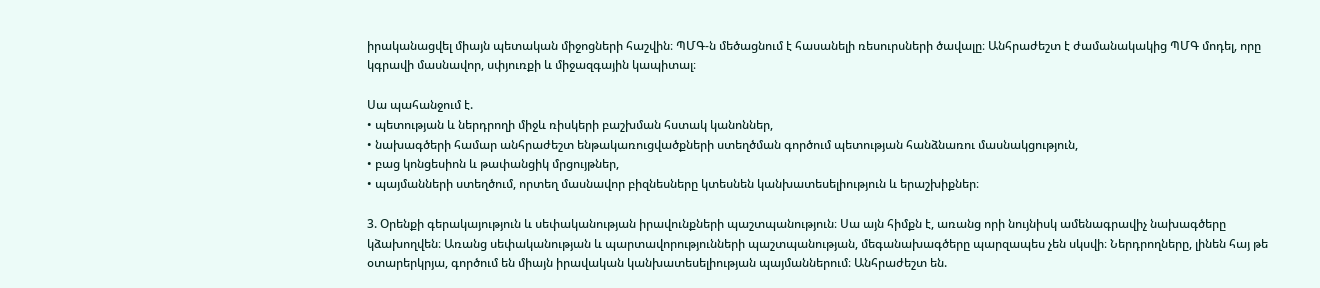իրականացվել միայն պետական միջոցների հաշվին։ ՊՄԳ-ն մեծացնում է հասանելի ռեսուրսների ծավալը։ Անհրաժեշտ է ժամանակակից ՊՄԳ մոդել, որը կգրավի մասնավոր, սփյուռքի և միջազգային կապիտալ։

Սա պահանջում է.
• պետության և ներդրողի միջև ռիսկերի բաշխման հստակ կանոններ,
• նախագծերի համար անհրաժեշտ ենթակառուցվածքների ստեղծման գործում պետության հանձնառու մասնակցություն,
• բաց կոնցեսիոն և թափանցիկ մրցույթներ,
• պայմանների ստեղծում, որտեղ մասնավոր բիզնեսները կտեսնեն կանխատեսելիություն և երաշխիքներ։

3. Օրենքի գերակայություն և սեփականության իրավունքների պաշտպանություն։ Սա այն հիմքն է, առանց որի նույնիսկ ամենագրավիչ նախագծերը կձախողվեն։ Առանց սեփականության և պարտավորությունների պաշտպանության, մեգանախագծերը պարզապես չեն սկսվի։ Ներդրողները, լինեն հայ թե օտարերկրյա, գործում են միայն իրավական կանխատեսելիության պայմաններում։ Անհրաժեշտ են.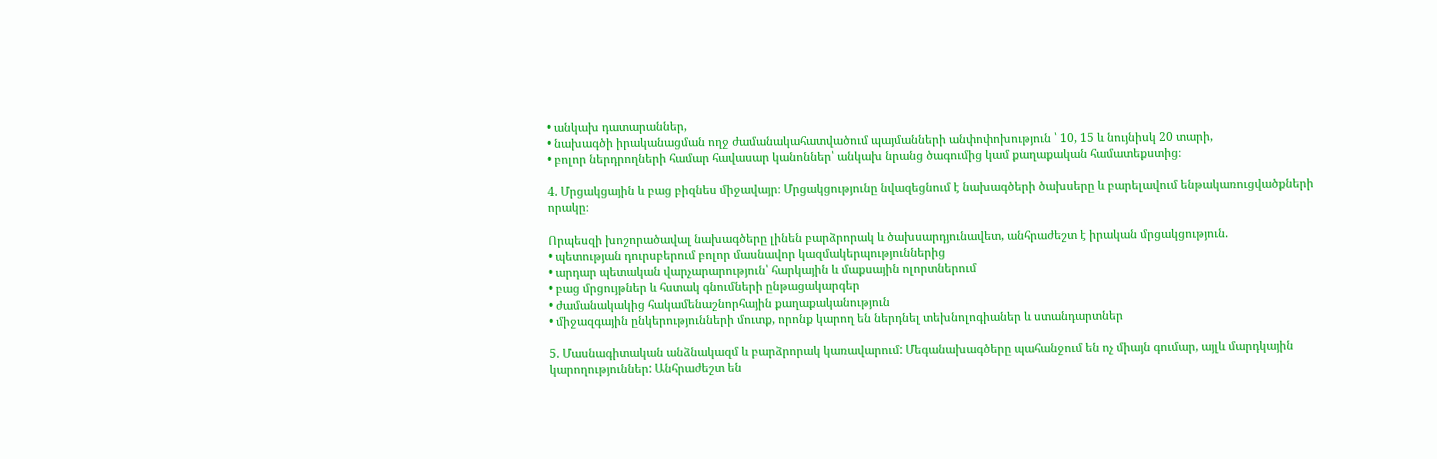• անկախ դատարաններ,
• նախագծի իրականացման ողջ ժամանակահատվածում պայմանների անփոփոխություն ՝ 10, 15 և նույնիսկ 20 տարի,
• բոլոր ներդրողների համար հավասար կանոններ՝ անկախ նրանց ծագումից կամ քաղաքական համատեքստից։

4. Մրցակցային և բաց բիզնես միջավայր։ Մրցակցությունը նվազեցնում է նախագծերի ծախսերը և բարելավում ենթակառուցվածքների որակը։

Որպեսզի խոշորածավալ նախագծերը լինեն բարձրորակ և ծախսարդյունավետ, անհրաժեշտ է իրական մրցակցություն.
• պետության դուրսբերում բոլոր մասնավոր կազմակերպություններից
• արդար պետական վարչարարություն՝ հարկային և մաքսային ոլորտներում
• բաց մրցույթներ և հստակ գնումների ընթացակարգեր
• ժամանակակից հակամենաշնորհային քաղաքականություն
• միջազգային ընկերությունների մուտք, որոնք կարող են ներդնել տեխնոլոգիաներ և ստանդարտներ

5. Մասնագիտական անձնակազմ և բարձրորակ կառավարում: Մեգանախագծերը պահանջում են ոչ միայն գումար, այլև մարդկային կարողություններ: Անհրաժեշտ են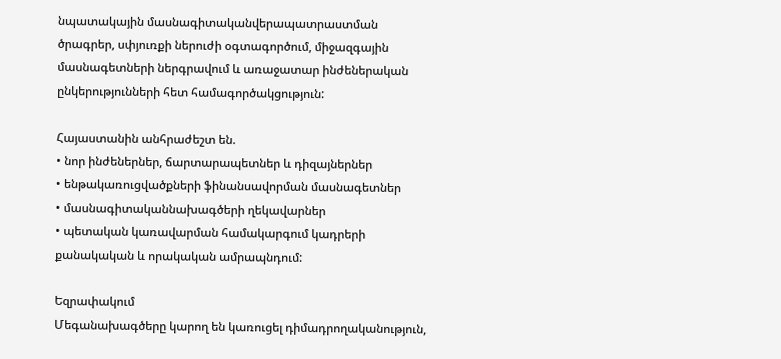նպատակային մասնագիտականվերապատրաստման ծրագրեր, սփյուռքի ներուժի օգտագործում, միջազգային մասնագետների ներգրավում և առաջատար ինժեներական ընկերությունների հետ համագործակցություն:

Հայաստանին անհրաժեշտ են.
• նոր ինժեներներ, ճարտարապետներ և դիզայներներ
• ենթակառուցվածքների ֆինանսավորման մասնագետներ
• մասնագիտականնախագծերի ղեկավարներ
• պետական կառավարման համակարգում կադրերի քանակական և որակական ամրապնդում:

Եզրափակում
Մեգանախագծերը կարող են կառուցել դիմադրողականություն,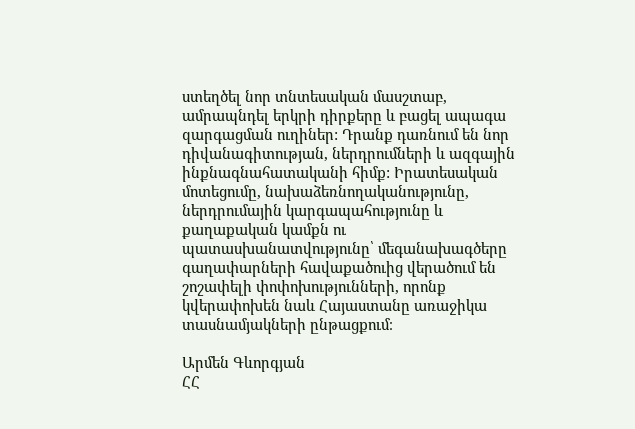ստեղծել նոր տնտեսական մասշտաբ, ամրապնդել երկրի դիրքերը և բացել ապագա զարգացման ուղիներ: Դրանք դառնում են նոր դիվանագիտության, ներդրումների և ազգային ինքնագնահատականի հիմք: Իրատեսական մոտեցումը, նախաձեռնողականությունը, ներդրումային կարգապահությունը և քաղաքական կամքն ու պատասխանատվությունը՝ մեգանախագծերը գաղափարների հավաքածուից վերածում են շոշափելի փոփոխությունների, որոնք կվերափոխեն նաև Հայաստանը առաջիկա տասնամյակների ընթացքում։

Արմեն Գևորգյան
ՀՀ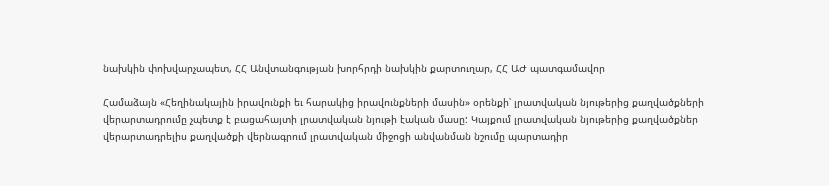նախկին փոխվարչապետ, ՀՀ Անվտանգության խորհրդի նախկին քարտուղար, ՀՀ ԱԺ պատգամավոր

Համաձայն «Հեղինակային իրավունքի եւ հարակից իրավունքների մասին» օրենքի՝ լրատվական նյութերից քաղվածքների վերարտադրումը չպետք է բացահայտի լրատվական նյութի էական մասը: Կայքում լրատվական նյութերից քաղվածքներ վերարտադրելիս քաղվածքի վերնագրում լրատվական միջոցի անվանման նշումը պարտադիր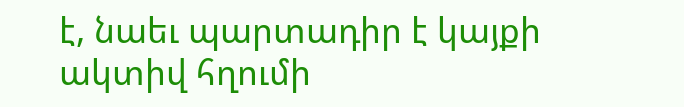է, նաեւ պարտադիր է կայքի ակտիվ հղումի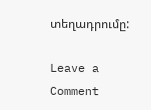տեղադրումը:

Leave a Comment